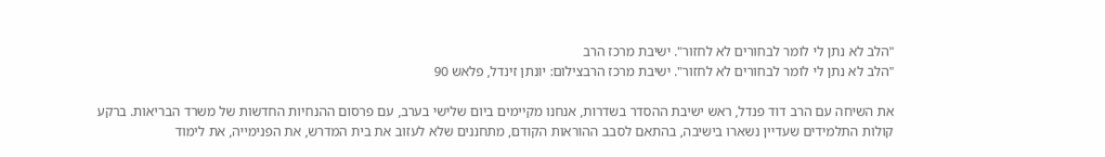"הלב לא נתן לי לומר לבחורים לא לחזור". ישיבת מרכז הרב
"הלב לא נתן לי לומר לבחורים לא לחזור". ישיבת מרכז הרבצילום: יונתן זינדל, פלאש 90

את השיחה עם הרב דוד פנדל, ראש ישיבת ההסדר בשדרות, אנחנו מקיימים ביום שלישי בערב, עם פרסום ההנחיות החדשות של משרד הבריאות. ברקע קולות התלמידים שעדיין נשארו בישיבה, בהתאם לסבב ההוראות הקודם, מתחננים שלא לעזוב את בית המדרש, את הפנימייה, את לימוד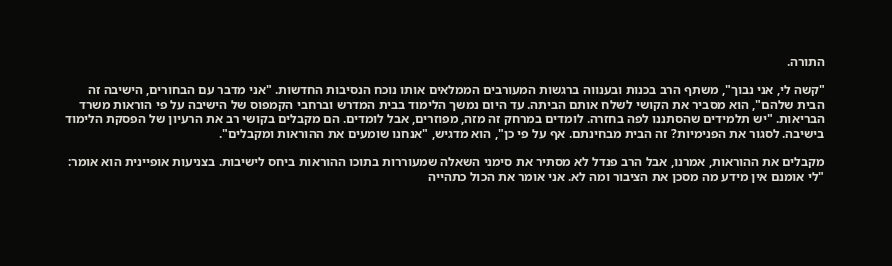התורה.

"קשה לי, אני נבוך", משתף הרב בכנות ובענווה ברגשות המעורבים הממלאים אותו נוכח הנסיבות החדשות. "אני מדבר עם הבחורים, הישיבה זה הבית שלהם", הוא מסביר את הקושי לשלח אותם הביתה. עד היום נמשך הלימוד בבית המדרש וברחבי הקמפוס של הישיבה על פי הוראות משרד הבריאות. "יש תלמידים שהסתננו לפה בחזרה. לומדים במרחק זה מזה, מפוזרים, אבל לומדים. הם מקבלים בקושי רב את הרעיון של הפסקת הלימוד בישיבה. לסגור את הפנימיות? זה הבית מבחינתם. אף על פי כן", הוא מדגיש, "אנחנו שומעים את ההוראות ומקבלים".

מקבלים את ההוראות, אמרנו, אבל הרב פנדל לא מסתיר את סימני השאלה שמעוררות בתוכו ההוראות ביחס לישיבות. בצניעות אופיינית הוא אומר: "לי אומנם אין מידע מה מסכן את הציבור ומה לא. אני אומר את הכול כתהייה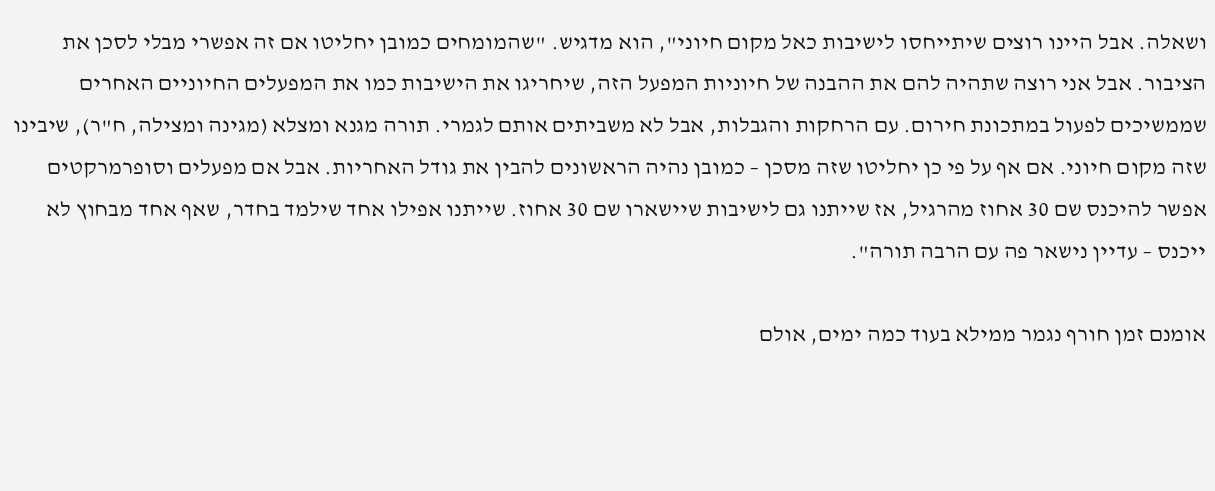ושאלה. אבל היינו רוצים שיתייחסו לישיבות כאל מקום חיוני", הוא מדגיש. "שהמומחים כמובן יחליטו אם זה אפשרי מבלי לסכן את הציבור. אבל אני רוצה שתהיה להם את ההבנה של חיוניות המפעל הזה, שיחריגו את הישיבות כמו את המפעלים החיוניים האחרים שממשיכים לפעול במתכונת חירום. עם הרחקות והגבלות, אבל לא משביתים אותם לגמרי. תורה מגנא ומצלא (מגינה ומצילה, ח"ר), שיבינו שזה מקום חיוני. אם אף על פי כן יחליטו שזה מסכן – כמובן נהיה הראשונים להבין את גודל האחריות. אבל אם מפעלים וסופרמרקטים אפשר להיכנס שם 30 אחוז מהרגיל, אז שייתנו גם לישיבות שיישארו שם 30 אחוז. שייתנו אפילו אחד שילמד בחדר, שאף אחד מבחוץ לא ייכנס – עדיין נישאר פה עם הרבה תורה".

אומנם זמן חורף נגמר ממילא בעוד כמה ימים, אולם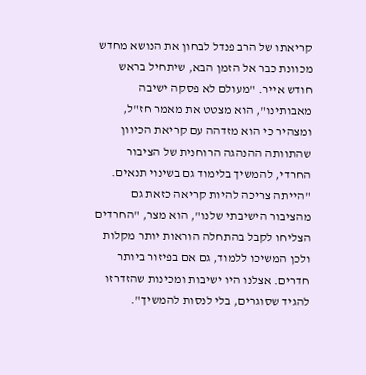קריאתו של הרב פנדל לבחון את הנושא מחדש מכוונת כבר אל הזמן הבא, שיתחיל בראש חודש אייר. "מעולם לא פסקה ישיבה מאבותינו", הוא מצטט את מאמר חז"ל, ומצהיר כי הוא מזדהה עם קריאת הכיוון שהתוותה ההנהגה הרוחנית של הציבור החרדי, להמשיך בלימוד גם בשינוי תנאים. "הייתה צריכה להיות קריאה כזאת גם מהציבור הישיבתי שלנו", הוא מצר, "החרדים הצליחו לקבל בהתחלה הוראות יותר מקלות ולכן המשיכו ללמוד, גם אם בפיזור ביותר חדרים. אצלנו היו ישיבות ומכינות שהזדרזו להגיד שסוגרים, בלי לנסות להמשיך".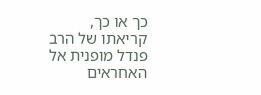כך או כך, קריאתו של הרב פנדל מופנית אל האחראים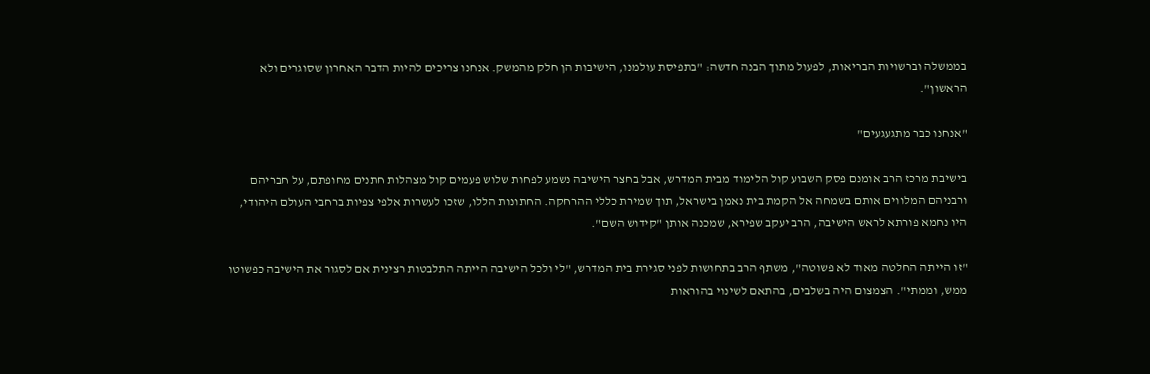בממשלה וברשויות הבריאות, לפעול מתוך הבנה חדשה: "בתפיסת עולמנו, הישיבות הן חלק מהמשק. אנחנו צריכים להיות הדבר האחרון שסוגרים ולא הראשון".

"אנחנו כבר מתגעגעים"

בישיבת מרכז הרב אומנם פסק השבוע קול הלימוד מבית המדרש, אבל בחצר הישיבה נשמע לפחות שלוש פעמים קול מצהלות חתנים מחופתם, על חבריהם ורבניהם המלווים אותם בשמחה אל הקמת בית נאמן בישראל, תוך שמירת כללי ההרחקה. החתונות הללו, שזכו לעשרות אלפי צפיות ברחבי העולם היהודי, היו נחמא פורתא לראש הישיבה, הרב יעקב שפירא, שמכנה אותן "קידוש השם".

"זו הייתה החלטה מאוד לא פשוטה", משתף הרב בתחושות לפני סגירת בית המדרש, "לי ולכל הישיבה הייתה התלבטות רצינית אם לסגור את הישיבה כפשוטו ממש, וממתי". הצמצום היה בשלבים, בהתאם לשינוי בהוראות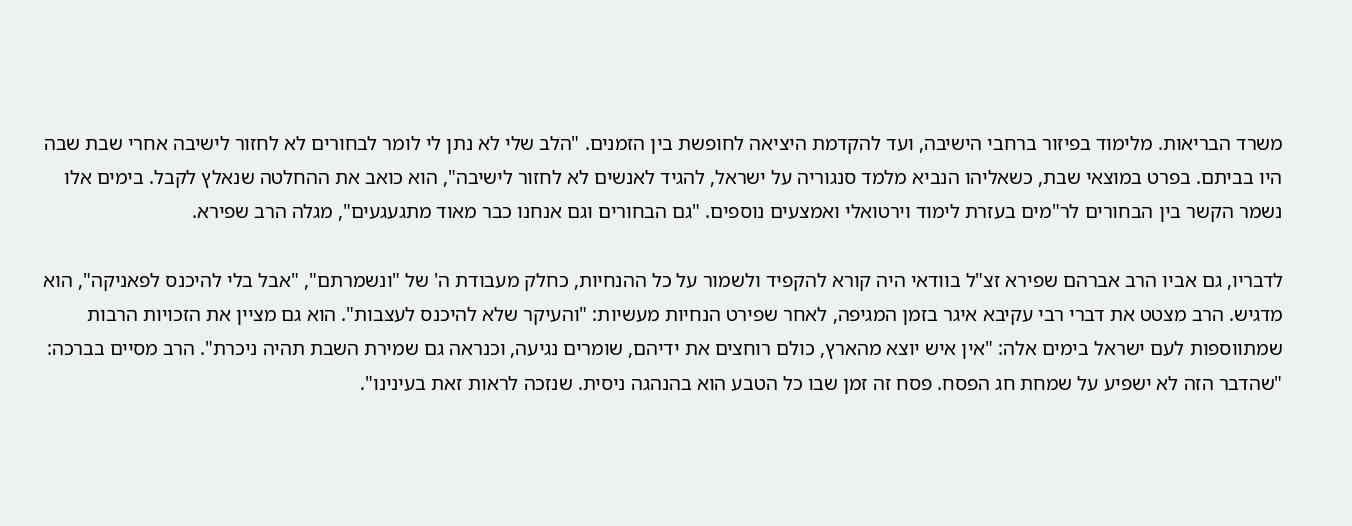משרד הבריאות. מלימוד בפיזור ברחבי הישיבה, ועד להקדמת היציאה לחופשת בין הזמנים. "הלב שלי לא נתן לי לומר לבחורים לא לחזור לישיבה אחרי שבת שבה היו בביתם. בפרט במוצאי שבת, כשאליהו הנביא מלמד סנגוריה על ישראל, להגיד לאנשים לא לחזור לישיבה", הוא כואב את ההחלטה שנאלץ לקבל. בימים אלו נשמר הקשר בין הבחורים לר"מים בעזרת לימוד וירטואלי ואמצעים נוספים. "גם הבחורים וגם אנחנו כבר מאוד מתגעגעים", מגלה הרב שפירא.

לדבריו, גם אביו הרב אברהם שפירא זצ"ל בוודאי היה קורא להקפיד ולשמור על כל ההנחיות, כחלק מעבודת ה' של "ונשמרתם", "אבל בלי להיכנס לפאניקה", הוא מדגיש. הרב מצטט את דברי רבי עקיבא איגר בזמן המגיפה, לאחר שפירט הנחיות מעשיות: "והעיקר שלא להיכנס לעצבות". הוא גם מציין את הזכויות הרבות שמתווספות לעם ישראל בימים אלה: "אין איש יוצא מהארץ, כולם רוחצים את ידיהם, שומרים נגיעה, וכנראה גם שמירת השבת תהיה ניכרת". הרב מסיים בברכה: "שהדבר הזה לא ישפיע על שמחת חג הפסח. פסח זה זמן שבו כל הטבע הוא בהנהגה ניסית. שנזכה לראות זאת בעינינו".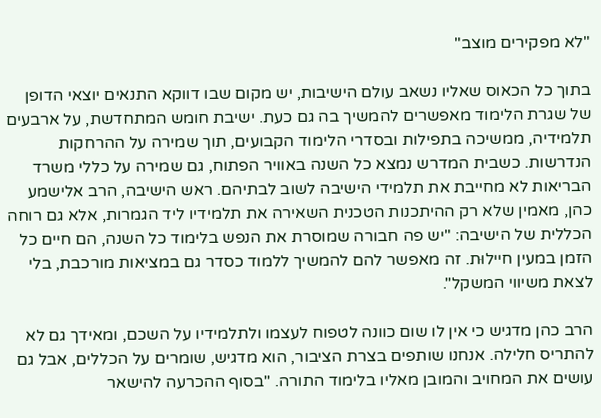"לא מפקירים מוצב"

בתוך כל הכאוס שאליו נשאב עולם הישיבות, יש מקום שבו דווקא התנאים יוצאי הדופן של שגרת הלימוד מאפשרים להמשיך בה גם כעת. ישיבת חומש המתחדשת, על ארבעים תלמידיה, ממשיכה בתפילות ובסדרי הלימוד הקבועים, תוך שמירה על ההרחקות הנדרשות. כשבית המדרש נמצא כל השנה באוויר הפתוח, גם שמירה על כללי משרד הבריאות לא מחייבת את תלמידי הישיבה לשוב לבתיהם. ראש הישיבה, הרב אלישמע כהן, מאמין שלא רק ההיתכנות הטכנית השאירה את תלמידיו ליד הגמרות, אלא גם רוחה הכללית של הישיבה: "יש פה חבורה שמוסרת את הנפש בלימוד כל השנה, הם חיים כל הזמן במעין חיילוּת. זה מאפשר להם להמשיך ללמוד כסדר גם במציאות מורכבת, בלי לצאת משיווי המשקל".

הרב כהן מדגיש כי אין לו שום כוונה לטפוח לעצמו ולתלמידיו על השכם, ומאידך גם לא להתריס חלילה. אנחנו שותפים בצרת הציבור, הוא מדגיש, שומרים על הכללים, אבל גם עושים את המחויב והמובן מאליו בלימוד התורה. "בסוף ההכרעה להישאר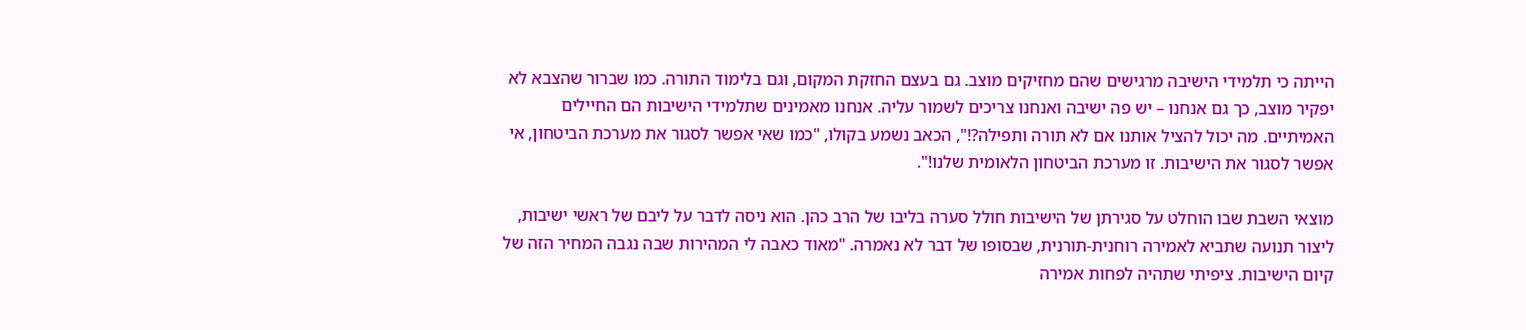הייתה כי תלמידי הישיבה מרגישים שהם מחזיקים מוצב. גם בעצם החזקת המקום, וגם בלימוד התורה. כמו שברור שהצבא לא יפקיר מוצב, כך גם אנחנו – יש פה ישיבה ואנחנו צריכים לשמור עליה. אנחנו מאמינים שתלמידי הישיבות הם החיילים האמיתיים. מה יכול להציל אותנו אם לא תורה ותפילה?!", הכאב נשמע בקולו, "כמו שאי אפשר לסגור את מערכת הביטחון, אי אפשר לסגור את הישיבות. זו מערכת הביטחון הלאומית שלנו!".

מוצאי השבת שבו הוחלט על סגירתן של הישיבות חולל סערה בליבו של הרב כהן. הוא ניסה לדבר על ליבם של ראשי ישיבות, ליצור תנועה שתביא לאמירה רוחנית-תורנית, שבסופו של דבר לא נאמרה. "מאוד כאבה לי המהירות שבה נגבה המחיר הזה של קיום הישיבות. ציפיתי שתהיה לפחות אמירה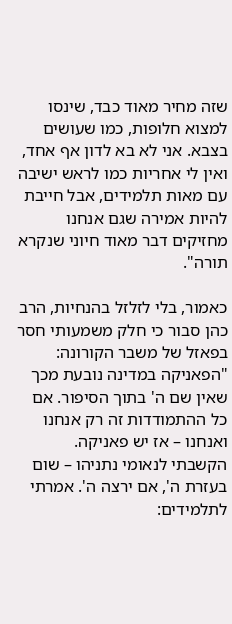שזה מחיר מאוד כבד, שינסו למצוא חלופות, כמו שעושים בצבא. אני לא בא לדון אף אחד, ואין לי אחריות כמו לראש ישיבה עם מאות תלמידים, אבל חייבת להיות אמירה שגם אנחנו מחזיקים דבר מאוד חיוני שנקרא תורה".

כאמור, בלי לזלזל בהנחיות, הרב כהן סבור כי חלק משמעותי חסר בפאזל של משבר הקורונה: "הפאניקה במדינה נובעת מכך שאין שם ה' בתוך הסיפור. אם כל ההתמודדות זה רק אנחנו ואנחנו – אז יש פאניקה. הקשבתי לנאומי נתניהו – שום בעזרת ה', אם ירצה ה'. אמרתי לתלמידים: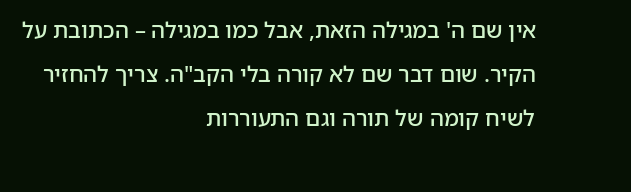אין שם ה' במגילה הזאת, אבל כמו במגילה – הכתובת על הקיר. שום דבר שם לא קורה בלי הקב"ה. צריך להחזיר לשיח קומה של תורה וגם התעוררות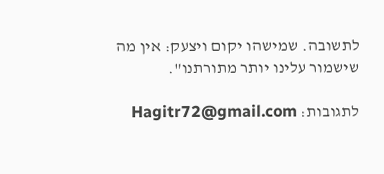לתשובה. שמישהו יקום ויצעק: אין מה שישמור עלינו יותר מתורתנו".

לתגובות: Hagitr72@gmail.com